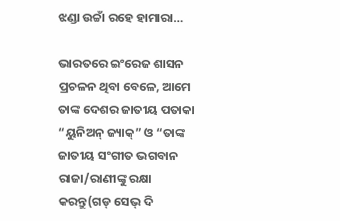ଝଣ୍ଡା ଉଚ୍ଚାଁ ରହେ ହାମାରା…

ଭାରତରେ ଇଂରେଜ ଶାସନ ପ୍ରଚଳନ ଥିବା ବେଳେ, ଆମେ ତାଙ୍କ ଦେଶର ଜାତୀୟ ପତାକା “ୟୁନିଅନ୍ ଜ୍ୟାକ୍‌” ଓ “ତାଙ୍କ ଜାତୀୟ ସଂଗୀତ ଭଗବାନ ରାଜା/ରାଣୀଙ୍କୁ ରକ୍ଷା କରନ୍ତୁ(ଗଡ୍ ସେଭ୍ ଦି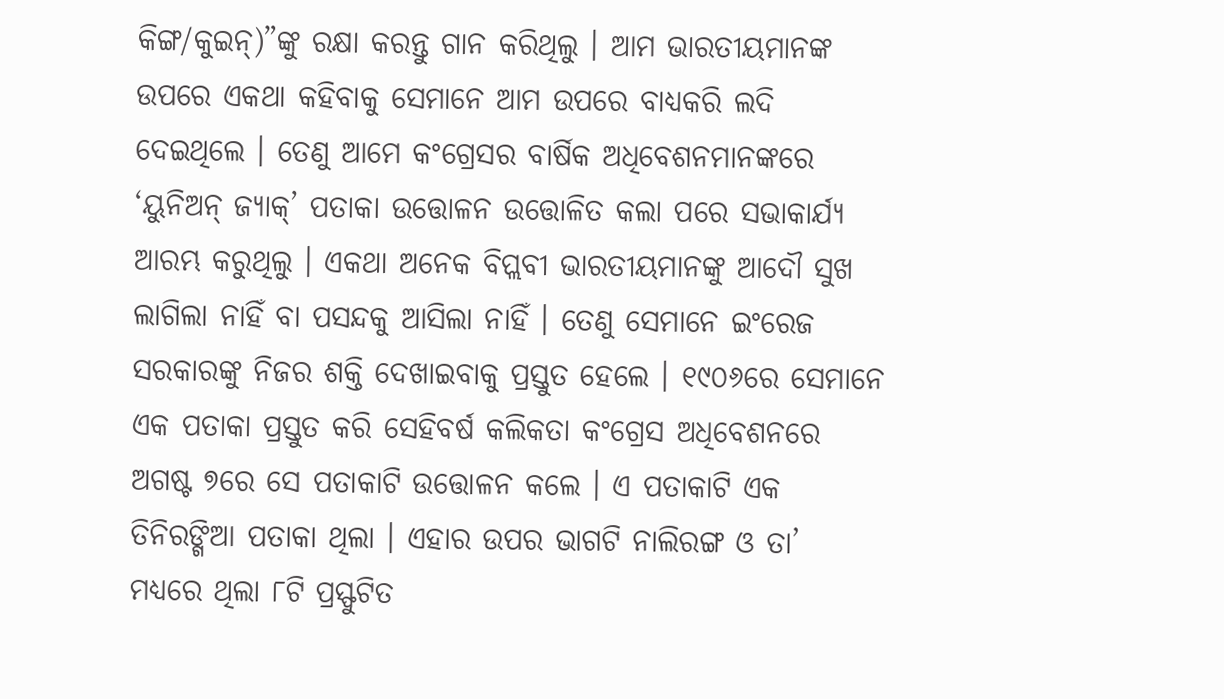କିଙ୍ଗ/କୁଇନ୍‌)”ଙ୍କୁ ରକ୍ଷା କରନ୍ତୁ ଗାନ କରିଥିଲୁ । ଆମ ଭାରତୀୟମାନଙ୍କ ଉପରେ ଏକଥା କହିବାକୁ ସେମାନେ ଆମ ଉପରେ ବାଧ୍ୟକରି ଲଦି ଦେଇଥିଲେ । ତେଣୁ ଆମେ କଂଗ୍ରେସର ବାର୍ଷିକ ଅଧିବେଶନମାନଙ୍କରେ ‘ୟୁନିଅନ୍ ଜ୍ୟାକ୍‌’ ପତାକା ଉତ୍ତୋଳନ ଉତ୍ତୋଳିତ କଲା ପରେ ସଭାକାର୍ଯ୍ୟ ଆରମ୍ଭ କରୁଥିଲୁ । ଏକଥା ଅନେକ ବିପ୍ଲବୀ ଭାରତୀୟମାନଙ୍କୁ ଆଦୌ ସୁଖ ଲାଗିଲା ନାହିଁ ବା ପସନ୍ଦକୁ ଆସିଲା ନାହିଁ । ତେଣୁ ସେମାନେ ଇଂରେଜ ସରକାରଙ୍କୁ ନିଜର ଶକ୍ତି ଦେଖାଇବାକୁ ପ୍ରସ୍ତୁତ ହେଲେ । ୧୯୦୬ରେ ସେମାନେ ଏକ ପତାକା ପ୍ରସ୍ତୁତ କରି ସେହିବର୍ଷ କଲିକତା କଂଗ୍ରେସ ଅଧିବେଶନରେ ଅଗଷ୍ଟ ୭ରେ ସେ ପତାକାଟି ଉତ୍ତୋଳନ କଲେ । ଏ ପତାକାଟି ଏକ ତିନିରଙ୍ଗିଆ ପତାକା ଥିଲା । ଏହାର ଉପର ଭାଗଟି ନାଲିରଙ୍ଗ ଓ ତା’ ମଧ୍ୟରେ ଥିଲା ୮ଟି ପ୍ରସ୍ଫୁଟିତ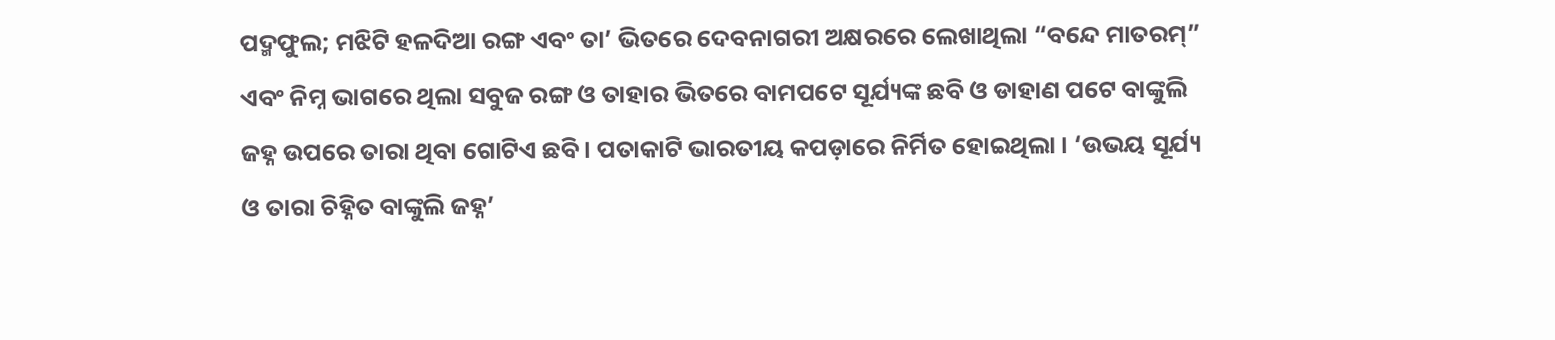ପଦ୍ମଫୁଲ; ମଝିଟି ହଳଦିଆ ରଙ୍ଗ ଏବଂ ତା’ ଭିତରେ ଦେବନାଗରୀ ଅକ୍ଷରରେ ଲେଖାଥିଲା “ବନ୍ଦେ ମାତରମ୍‌” ଏବଂ ନିମ୍ନ ଭାଗରେ ଥିଲା ସବୁଜ ରଙ୍ଗ ଓ ତାହାର ଭିତରେ ବାମପଟେ ସୂର୍ଯ୍ୟଙ୍କ ଛବି ଓ ଡାହାଣ ପଟେ ବାଙ୍କୁଲି ଜହ୍ନ ଉପରେ ତାରା ଥିବା ଗୋଟିଏ ଛବି । ପତାକାଟି ଭାରତୀୟ କପଡ଼ାରେ ନିର୍ମିତ ହୋଇଥିଲା । ‘ଉଭୟ ସୂର୍ଯ୍ୟ ଓ ତାରା ଚିହ୍ନିତ ବାଙ୍କୁଲି ଜହ୍ନ’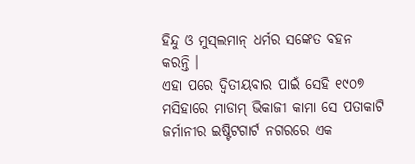ହିନ୍ଦୁ ଓ ମୁସ୍‌ଲମାନ୍ ଧର୍ମର ସଙ୍କେତ ବହନ କରନ୍ତି ।
ଏହା ପରେ ଦ୍ୱିତୀୟବାର ପାଇଁ ସେହି ୧୯୦୭ ମସିହାରେ ମାଡାମ୍ ଭିକାଜୀ କାମା ସେ ପତାକାଟି ଜର୍ମାନୀର ଇଷ୍ଟିଟଗାର୍ଟ ନଗରରେ ଏକ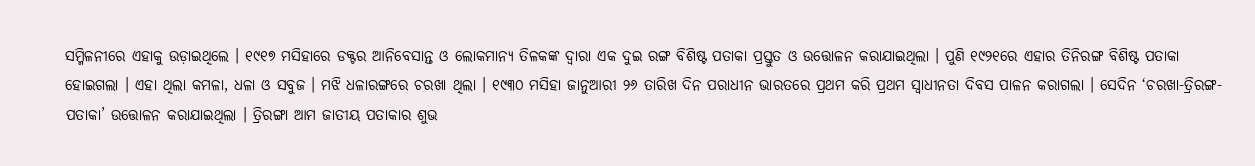ସମ୍ମିଳନୀରେ ଏହାକୁ ଉଡ଼ାଇଥିଲେ । ୧୯୧୭ ମସିହାରେ ଡକ୍ଟର ଆନିବେସାନ୍ତ ଓ ଲୋକମାନ୍ୟ ତିଳକଙ୍କ ଦ୍ୱାରା ଏକ ଦୁଇ ରଙ୍ଗ ବିଶିଷ୍ଟ ପତାକା ପ୍ରସ୍ତୁତ ଓ ଉତ୍ତୋଳନ କରାଯାଇଥିଲା । ପୁଣି ୧୯୨୧ରେ ଏହାର ତିନିରଙ୍ଗ ବିଶିଷ୍ଟ ପତାକା ହୋଇଗଲା । ଏହା ଥିଲା କମଳା, ଧଳା ଓ ସବୁଜ । ମଝି ଧଳାରଙ୍ଗରେ ଚରଖା ଥିଲା । ୧୯୩୦ ମସିହା ଜାନୁଆରୀ ୨୬ ତାରିଖ ଦିନ ପରାଧୀନ ଭାରତରେ ପ୍ରଥମ କରି ପ୍ରଥମ ସ୍ୱାଧୀନତା ଦିବସ ପାଳନ କରାଗଲା । ସେଦିନ ‘ଚରଖା-ତ୍ରିରଙ୍ଗ-ପତାକା’ ଉତ୍ତୋଳନ କରାଯାଇଥିଲା । ତ୍ରିରଙ୍ଗା ଆମ ଜାତୀୟ ପତାକାର ଶୁଭ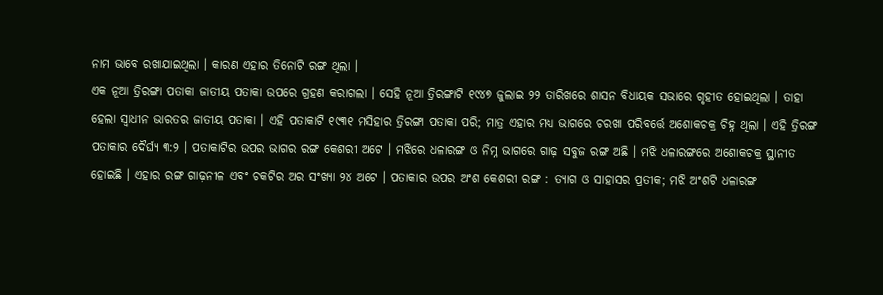ନାମ ଭାବେ ରଖାଯାଇଥିଲା । କାରଣ ଏହାର ତିନୋଟି ରଙ୍ଗ ଥିଲା ।
ଏକ ନୂଆ ତ୍ରିରଙ୍ଗା ପତାକା ଜାତୀୟ ପତାକା ଉପରେ ଗ୍ରହଣ କରାଗଲା । ସେହି ନୂଆ ତ୍ରିରଙ୍ଗାଟି ୧୯୪୭ ଜୁଲାଇ ୨୨ ତାରିଖରେ ଶାସନ ବିଧାୟକ ସଭାରେ ଗୃହୀତ ହୋଇଥିଲା । ତାହା ହେଲା ସ୍ୱାଧୀନ ଭାରତର ଜାତୀୟ ପତାକା । ଏହି ପତାକାଟି ୧୯୩୧ ମସିହାର ତ୍ରିରଙ୍ଗା ପତାକା ପରି; ମାତ୍ର ଏହାର ମଧ୍ୟ ଭାଗରେ ଚରଖା ପରିବର୍ତ୍ତେ ଅଶୋକଚକ୍ର ଚିହ୍ନ ଥିଲା । ଏହି ତ୍ରିରଙ୍ଗ ପତାକାର ଦୈର୍ଘ୍ୟ ୩:୨ । ପତାକାଟିର ଉପର ଭାଗର ରଙ୍ଗ କେଶରୀ ଅଟେ । ମଝିରେ ଧଳାରଙ୍ଗ ଓ ନିମ୍ନ ଭାଗରେ ଗାଢ଼ ସବୁଜ ରଙ୍ଗ ଅଛି । ମଝି ଧଳାରଙ୍ଗରେ ଅଶୋକଚକ୍ର ସ୍ଥାନୀତ ହୋଇଛି । ଏହାର ରଙ୍ଗ ଗାଢ଼ନୀଳ ଏବଂ ଚକଟିର ଅର ସଂଖ୍ୟା ୨୪ ଅଟେ । ପତାକାର ଉପର ଅଂଶ କେଶରୀ ରଙ୍ଗ : ତ୍ୟାଗ ଓ ସାହାସର ପ୍ରତୀକ; ମଝି ଅଂଶଟି ଧଳାରଙ୍ଗ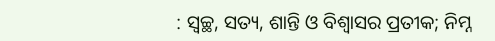: ସ୍ୱଚ୍ଛ, ସତ୍ୟ, ଶାନ୍ତି ଓ ବିଶ୍ୱାସର ପ୍ରତୀକ; ନିମ୍ନ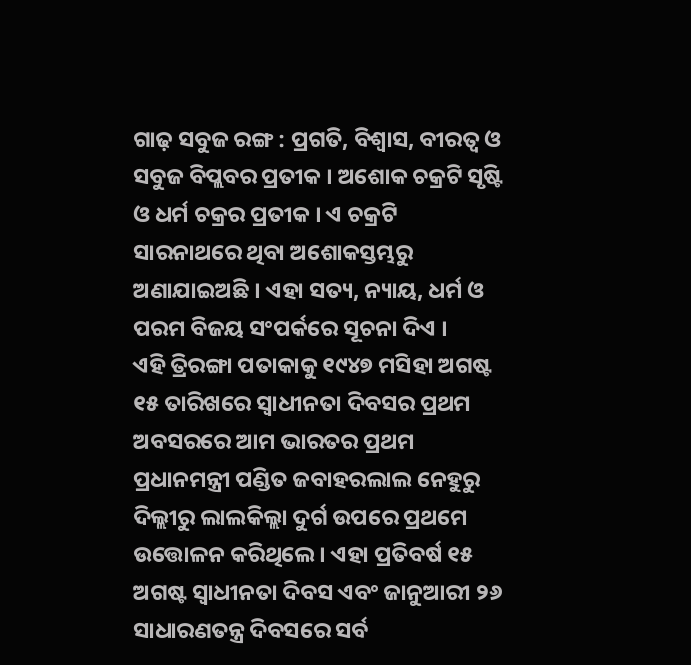ଗାଢ଼ ସବୁଜ ରଙ୍ଗ : ପ୍ରଗତି, ବିଶ୍ୱାସ, ବୀରତ୍ୱ ଓ ସବୁଜ ବିପ୍ଲବର ପ୍ରତୀକ । ଅଶୋକ ଚକ୍ରଟି ସୃଷ୍ଟି ଓ ଧର୍ମ ଚକ୍ରର ପ୍ରତୀକ । ଏ ଚକ୍ରଟି ସାରନାଥରେ ଥିବା ଅଶୋକସ୍ତମ୍ଭରୁ ଅଣାଯାଇଅଛି । ଏହା ସତ୍ୟ, ନ୍ୟାୟ, ଧର୍ମ ଓ ପରମ ବିଜୟ ସଂପର୍କରେ ସୂଚନା ଦିଏ ।
ଏହି ତ୍ରିରଙ୍ଗା ପତାକାକୁ ୧୯୪୭ ମସିହା ଅଗଷ୍ଟ ୧୫ ତାରିଖରେ ସ୍ୱାଧୀନତା ଦିବସର ପ୍ରଥମ ଅବସରରେ ଆମ ଭାରତର ପ୍ରଥମ ପ୍ରଧାନମନ୍ତ୍ରୀ ପଣ୍ଡିତ ଜବାହରଲାଲ ନେହୁରୁ ଦିଲ୍ଲୀରୁ ଲାଲକିଲ୍ଲା ଦୁର୍ଗ ଉପରେ ପ୍ରଥମେ ଉତ୍ତୋଳନ କରିଥିଲେ । ଏହା ପ୍ରତିବର୍ଷ ୧୫ ଅଗଷ୍ଟ ସ୍ୱାଧୀନତା ଦିବସ ଏବଂ ଜାନୁଆରୀ ୨୬ ସାଧାରଣତନ୍ତ୍ର ଦିବସରେ ସର୍ବ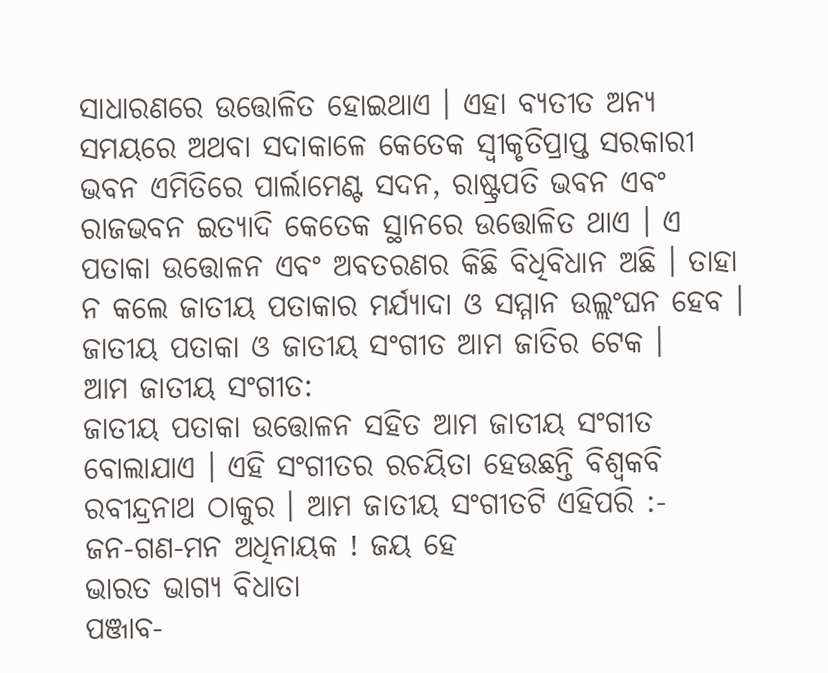ସାଧାରଣରେ ଉତ୍ତୋଳିତ ହୋଇଥାଏ । ଏହା ବ୍ୟତୀତ ଅନ୍ୟ ସମୟରେ ଅଥବା ସଦାକାଳେ କେତେକ ସ୍ୱୀକୃତିପ୍ରାପ୍ତ ସରକାରୀ ଭବନ ଏମିତିରେ ପାର୍ଲାମେଣ୍ଟ ସଦନ, ରାଷ୍ଟ୍ରପତି ଭବନ ଏବଂ ରାଜଭବନ ଇତ୍ୟାଦି କେତେକ ସ୍ଥାନରେ ଉତ୍ତୋଳିତ ଥାଏ । ଏ ପତାକା ଉତ୍ତୋଳନ ଏବଂ ଅବତରଣର କିଛି ବିଧିବିଧାନ ଅଛି । ତାହା ନ କଲେ ଜାତୀୟ ପତାକାର ମର୍ଯ୍ୟାଦା ଓ ସମ୍ମାନ ଉଲ୍ଲଂଘନ ହେବ । ଜାତୀୟ ପତାକା ଓ ଜାତୀୟ ସଂଗୀତ ଆମ ଜାତିର ଟେକ ।
ଆମ ଜାତୀୟ ସଂଗୀତ:
ଜାତୀୟ ପତାକା ଉତ୍ତୋଳନ ସହିତ ଆମ ଜାତୀୟ ସଂଗୀତ ବୋଲାଯାଏ । ଏହି ସଂଗୀତର ରଚୟିତା ହେଉଛନ୍ତି ବିଶ୍ୱକବି ରବୀନ୍ଦ୍ରନାଥ ଠାକୁର । ଆମ ଜାତୀୟ ସଂଗୀତଟି ଏହିପରି :-
ଜନ-ଗଣ-ମନ ଅଧିନାୟକ ! ଜୟ ହେ
ଭାରତ ଭାଗ୍ୟ ବିଧାତା
ପଞ୍ଜାବ-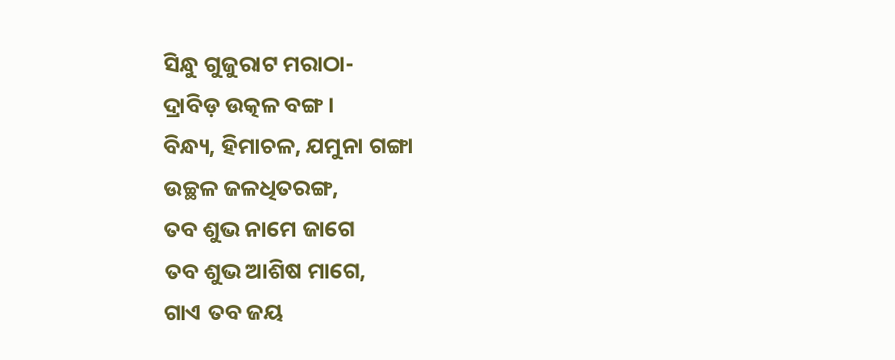ସିନ୍ଧୁ ଗୁଜୁରାଟ ମରାଠା-
ଦ୍ରାବିଡ଼ ଉତ୍କଳ ବଙ୍ଗ ।
ବିନ୍ଧ୍ୟ, ହିମାଚଳ, ଯମୁନା ଗଙ୍ଗା
ଉଚ୍ଛଳ ଜଳଧିତରଙ୍ଗ,
ତବ ଶୁଭ ନାମେ ଜାଗେ
ତବ ଶୁଭ ଆଶିଷ ମାଗେ,
ଗାଏ ତବ ଜୟ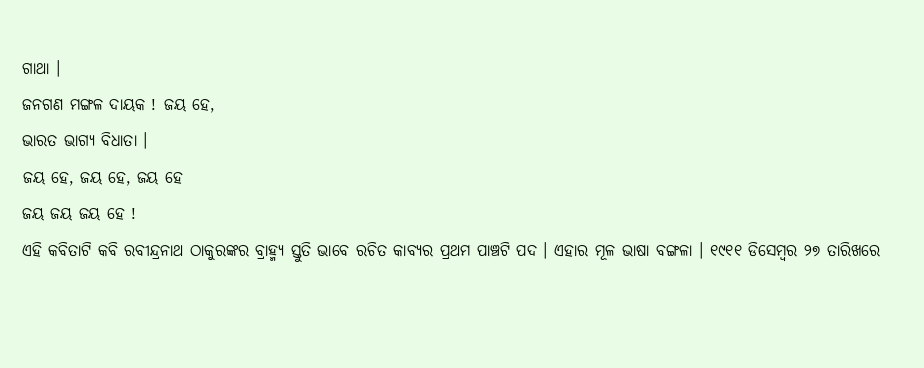ଗାଥା ।
ଜନଗଣ ମଙ୍ଗଳ ଦାୟକ ! ଜୟ ହେ,
ଭାରତ ଭାଗ୍ୟ ବିଧାତା ।
ଜୟ ହେ, ଜୟ ହେ, ଜୟ ହେ
ଜୟ ଜୟ ଜୟ ହେ !
ଏହି କବିତାଟି କବି ରବୀନ୍ଦ୍ରନାଥ ଠାକୁରଙ୍କର ବ୍ରାହ୍ମ୍ୟ ସ୍ତୁତି ଭାବେ ରଚିତ କାବ୍ୟର ପ୍ରଥମ ପାଞ୍ଚଟି ପଦ । ଏହାର ମୂଳ ଭାଷା ବଙ୍ଗଳା । ୧୯୧୧ ଡିସେମ୍ବର ୨୭ ତାରିଖରେ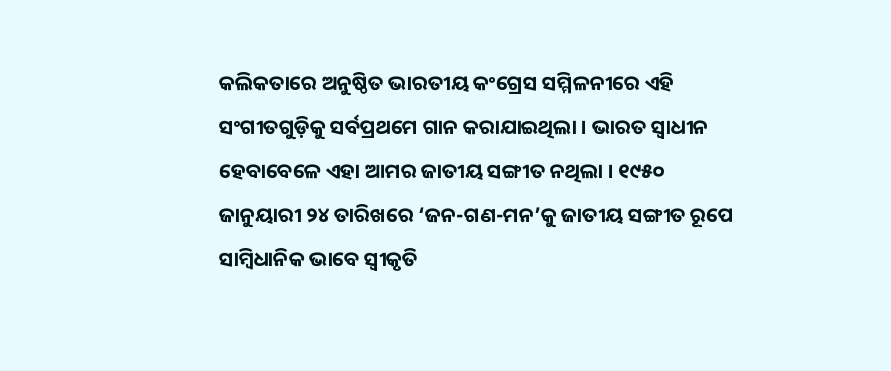କଲିକତାରେ ଅନୁଷ୍ଠିତ ଭାରତୀୟ କଂଗ୍ରେସ ସମ୍ମିଳନୀରେ ଏହି ସଂଗୀତଗୁଡ଼ିକୁ ସର୍ବପ୍ରଥମେ ଗାନ କରାଯାଇଥିଲା । ଭାରତ ସ୍ୱାଧୀନ ହେବାବେଳେ ଏହା ଆମର ଜାତୀୟ ସଙ୍ଗୀତ ନଥିଲା । ୧୯୫୦ ଜାନୁୟାରୀ ୨୪ ତାରିଖରେ ‘ଜନ-ଗଣ-ମନ’କୁ ଜାତୀୟ ସଙ୍ଗୀତ ରୂପେ ସାମ୍ବିଧାନିକ ଭାବେ ସ୍ୱୀକୃତି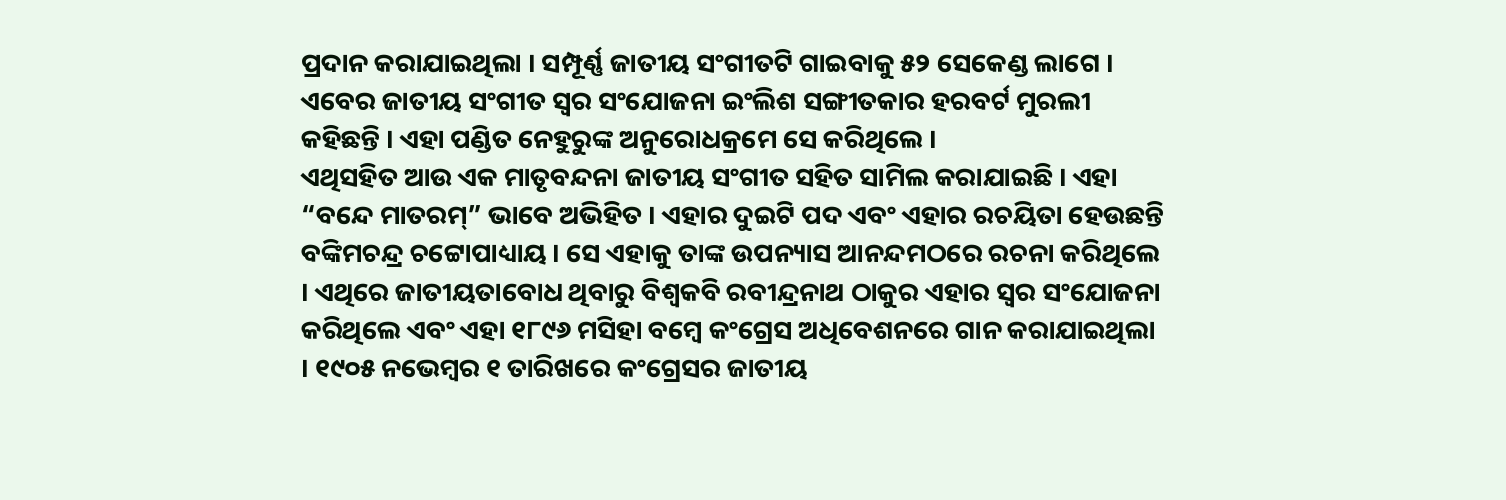ପ୍ରଦାନ କରାଯାଇଥିଲା । ସମ୍ପୂର୍ଣ୍ଣ ଜାତୀୟ ସଂଗୀତଟି ଗାଇବାକୁ ୫୨ ସେକେଣ୍ଡ ଲାଗେ । ଏବେର ଜାତୀୟ ସଂଗୀତ ସ୍ୱର ସଂଯୋଜନା ଇଂଲିଶ ସଙ୍ଗୀତକାର ହରବର୍ଟ ମୁରଲୀ କହିଛନ୍ତି । ଏହା ପଣ୍ଡିତ ନେହୁରୁଙ୍କ ଅନୁରୋଧକ୍ରମେ ସେ କରିଥିଲେ ।
ଏଥିସହିତ ଆଉ ଏକ ମାତୃବନ୍ଦନା ଜାତୀୟ ସଂଗୀତ ସହିତ ସାମିଲ କରାଯାଇଛି । ଏହା “ବନ୍ଦେ ମାତରମ୍‌” ଭାବେ ଅଭିହିତ । ଏହାର ଦୁଇଟି ପଦ ଏବଂ ଏହାର ରଚୟିତା ହେଉଛନ୍ତି ବଙ୍କିମଚନ୍ଦ୍ର ଚଟ୍ଟୋପାଧ୍ୟାୟ । ସେ ଏହାକୁ ତାଙ୍କ ଉପନ୍ୟାସ ଆନନ୍ଦମଠରେ ରଚନା କରିଥିଲେ । ଏଥିରେ ଜାତୀୟତାବୋଧ ଥିବାରୁ ବିଶ୍ୱକବି ରବୀନ୍ଦ୍ରନାଥ ଠାକୁର ଏହାର ସ୍ୱର ସଂଯୋଜନା କରିଥିଲେ ଏବଂ ଏହା ୧୮୯୬ ମସିହା ବମ୍ବେ କଂଗ୍ରେସ ଅଧିବେଶନରେ ଗାନ କରାଯାଇଥିଲା । ୧୯୦୫ ନଭେମ୍ବର ୧ ତାରିଖରେ କଂଗ୍ରେସର ଜାତୀୟ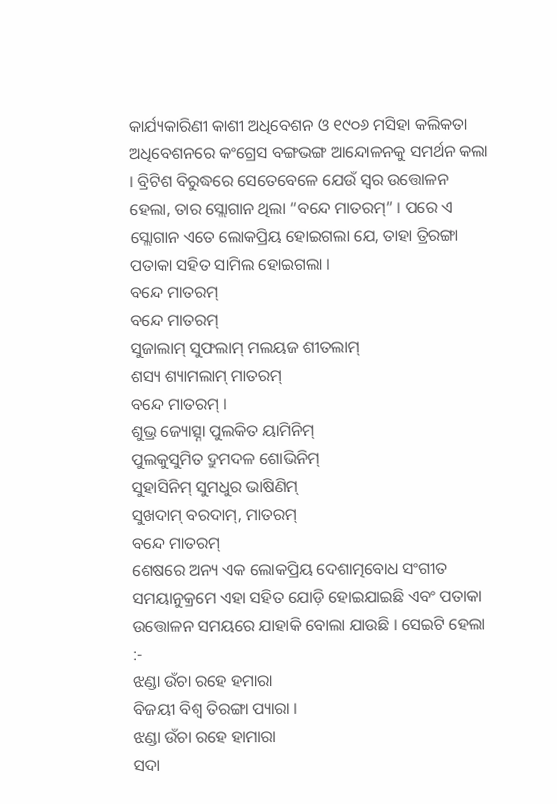କାର୍ଯ୍ୟକାରିଣୀ କାଶୀ ଅଧିବେଶନ ଓ ୧୯୦୬ ମସିହା କଲିକତା ଅଧିବେଶନରେ କଂଗ୍ରେସ ବଙ୍ଗଭଙ୍ଗ ଆନ୍ଦୋଳନକୁ ସମର୍ଥନ କଲା । ବ୍ରିଟିଶ ବିରୁଦ୍ଧରେ ସେତେବେଳେ ଯେଉଁ ସ୍ୱର ଉତ୍ତୋଳନ ହେଲା, ତାର ସ୍ଲୋଗାନ ଥିଲା “ବନ୍ଦେ ମାତରମ୍‌” । ପରେ ଏ ସ୍ଲୋଗାନ ଏତେ ଲୋକପ୍ରିୟ ହୋଇଗଲା ଯେ, ତାହା ତ୍ରିରଙ୍ଗା ପତାକା ସହିତ ସାମିଲ ହୋଇଗଲା ।
ବନ୍ଦେ ମାତରମ୍‌
ବନ୍ଦେ ମାତରମ୍
ସୁଜାଲାମ୍ ସୁଫଲାମ୍ ମଲୟଜ ଶୀତଲାମ୍‌
ଶସ୍ୟ ଶ୍ୟାମଲାମ୍ ମାତରମ୍‌
ବନ୍ଦେ ମାତରମ୍ ।
ଶୁଭ୍ର ଜ୍ୟୋତ୍ସ୍ନା ପୁଲକିତ ୟାମିନିମ୍‌
ପୁଲକୁସୁମିତ ଦ୍ରୁମଦଳ ଶୋଭିନିମ୍‌
ସୁହାସିନିମ୍ ସୁମଧୁର ଭାଷିଣିମ୍‌
ସୁଖଦାମ୍ ବରଦାମ୍‌, ମାତରମ୍‌
ବନ୍ଦେ ମାତରମ୍
ଶେଷରେ ଅନ୍ୟ ଏକ ଲୋକପ୍ରିୟ ଦେଶାତ୍ମବୋଧ ସଂଗୀତ ସମୟାନୁକ୍ରମେ ଏହା ସହିତ ଯୋଡ଼ି ହୋଇଯାଇଛି ଏବଂ ପତାକା ଉତ୍ତୋଳନ ସମୟରେ ଯାହାକି ବୋଲା ଯାଉଛି । ସେଇଟି ହେଲା :-
ଝଣ୍ଡା ଉଁଚା ରହେ ହମାରା
ବିଜୟୀ ବିଶ୍ୱ ତିରଙ୍ଗା ପ୍ୟାରା ।
ଝଣ୍ଡା ଉଁଚା ରହେ ହାମାରା
ସଦା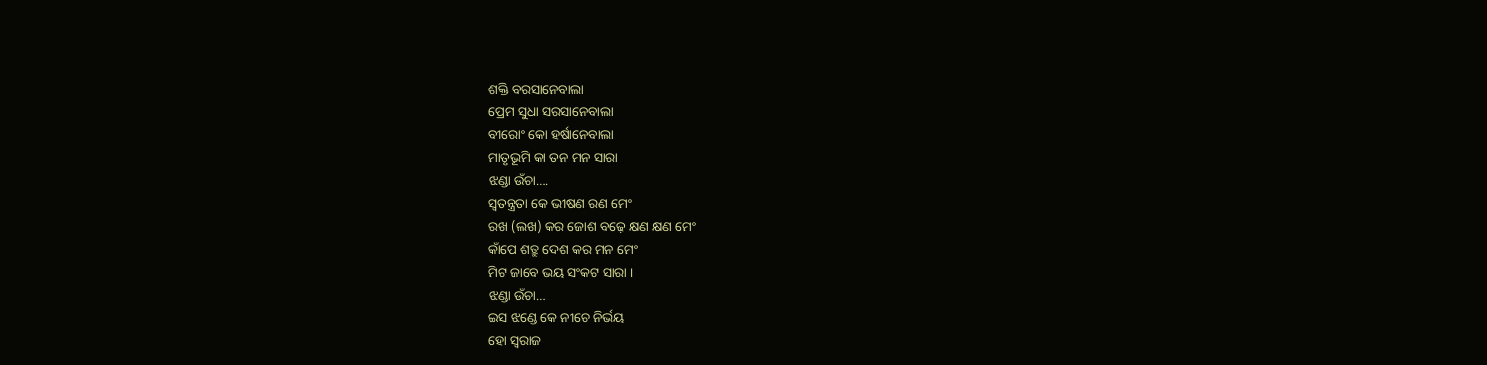ଶକ୍ତି ବରସାନେବାଲା
ପ୍ରେମ ସୁଧା ସରସାନେବାଲା
ବୀରୋଂ କୋ ହର୍ଷାନେବାଲା
ମାତୃଭୂମି କା ତନ ମନ ସାରା
ଝଣ୍ଡା ଉଁଚା….
ସ୍ୱତନ୍ତ୍ରତା କେ ଭୀଷଣ ରଣ ମେଂ
ରଖ (ଲଖ) କର ଜୋଶ ବଢ଼େ କ୍ଷଣ କ୍ଷଣ ମେଂ
କାଁପେ ଶତ୍ରୁ ଦେଶ କର ମନ ମେଂ
ମିଟ ଜାବେ ଭୟ ସଂକଟ ସାରା ।
ଝଣ୍ଡା ଉଁଚା…
ଇସ ଝଣ୍ଡେ କେ ନୀଚେ ନିର୍ଭୟ
ହୋ ସ୍ୱରାଜ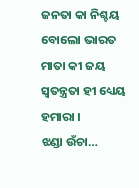ଜନତା କା ନିଶ୍ଚୟ
ବୋଲୋ ଭାରତ ମାତା କୀ ଜୟ
ସ୍ୱତନ୍ତ୍ରତା ହୀ ଧ୍ୟେୟ ହମାରା ।
ଝଣ୍ଡା ଉଁଚା…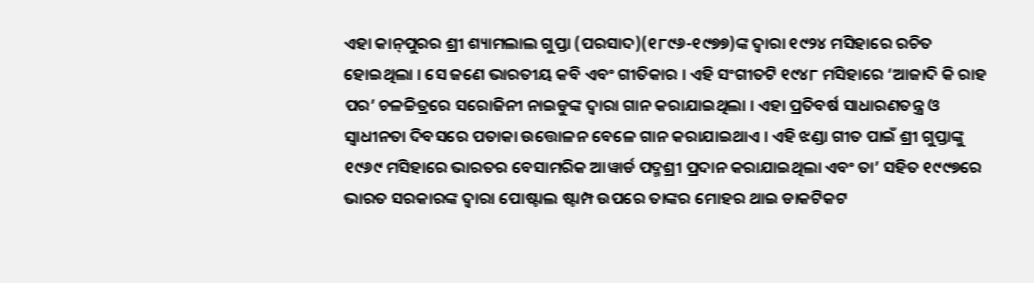ଏହା କାନ୍‌ପୁରର ଶ୍ରୀ ଶ୍ୟାମଲାଲ ଗୁପ୍ତା (ପରସାଦ)(୧୮୯୬-୧୯୭୭)ଙ୍କ ଦ୍ୱାରା ୧୯୨୪ ମସିହାରେ ରଚିତ ହୋଇଥିଲା । ସେ ଜଣେ ଭାରତୀୟ କବି ଏବଂ ଗୀତିକାର । ଏହି ସଂଗୀତଟି ୧୯୪୮ ମସିହାରେ ‘ଆଜାଦି କି ରାହ ପର’ ଚଳଚ୍ଚିତ୍ରରେ ସରୋଜିନୀ ନାଇଡୁଙ୍କ ଦ୍ୱାରା ଗାନ କରାଯାଇଥିଲା । ଏହା ପ୍ରତିବର୍ଷ ସାଧାରଣତନ୍ତ୍ର ଓ ସ୍ୱାଧୀନତା ଦିବସରେ ପତାକା ଉତ୍ତୋଳନ ବେଳେ ଗାନ କରାଯାଇଥାଏ । ଏହି ଝଣ୍ଡା ଗୀତ ପାଇଁ ଶ୍ରୀ ଗୁପ୍ତାଙ୍କୁ ୧୯୬୯ ମସିହାରେ ଭାରତର ବେସାମରିକ ଆୱାର୍ଡ ପଦ୍ମଶ୍ରୀ ପ୍ରଦାନ କରାଯାଇଥିଲା ଏବଂ ତା’ ସହିତ ୧୯୯୭ରେ ଭାରତ ସରକାରଙ୍କ ଦ୍ୱାରା ପୋଷ୍ଟାଲ ଷ୍ଟାମ୍ପ ଉପରେ ତାଙ୍କର ମୋହର ଥାଇ ଡାକଟିକଟ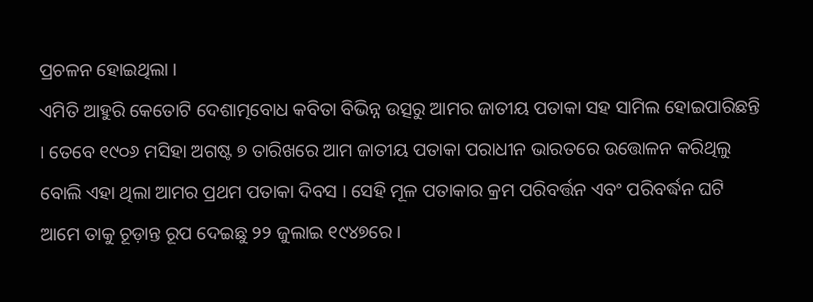ପ୍ରଚଳନ ହୋଇଥିଲା ।
ଏମିତି ଆହୁରି କେତୋଟି ଦେଶାତ୍ମବୋଧ କବିତା ବିଭିନ୍ନ ଉତ୍ସରୁ ଆମର ଜାତୀୟ ପତାକା ସହ ସାମିଲ ହୋଇପାରିଛନ୍ତି । ତେବେ ୧୯୦୬ ମସିହା ଅଗଷ୍ଟ ୭ ତାରିଖରେ ଆମ ଜାତୀୟ ପତାକା ପରାଧୀନ ଭାରତରେ ଉତ୍ତୋଳନ କରିଥିଲୁ ବୋଲି ଏହା ଥିଲା ଆମର ପ୍ରଥମ ପତାକା ଦିବସ । ସେହି ମୂଳ ପତାକାର କ୍ରମ ପରିବର୍ତ୍ତନ ଏବଂ ପରିବର୍ଦ୍ଧନ ଘଟି ଆମେ ତାକୁ ଚୂଡ଼ାନ୍ତ ରୂପ ଦେଇଛୁ ୨୨ ଜୁଲାଇ ୧୯୪୭ରେ ।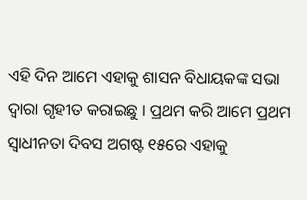ଏହି ଦିନ ଆମେ ଏହାକୁ ଶାସନ ବିଧାୟକଙ୍କ ସଭା ଦ୍ୱାରା ଗୃହୀତ କରାଇଛୁ । ପ୍ରଥମ କରି ଆମେ ପ୍ରଥମ ସ୍ୱାଧୀନତା ଦିବସ ଅଗଷ୍ଟ ୧୫ରେ ଏହାକୁ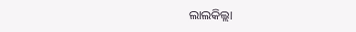ଲାଲକିଲ୍ଲା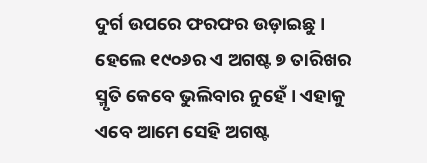ଦୁର୍ଗ ଉପରେ ଫରଫର ଉଡ଼ାଇଛୁ । ହେଲେ ୧୯୦୬ର ଏ ଅଗଷ୍ଟ ୭ ତାରିଖର ସ୍ମୃତି କେବେ ଭୁଲିବାର ନୁହେଁ । ଏହାକୁ ଏବେ ଆମେ ସେହି ଅଗଷ୍ଟ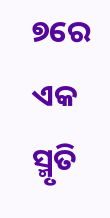୭ରେ ଏକ ସ୍ମୃତି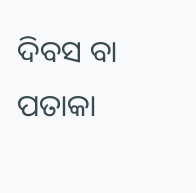ଦିବସ ବା ପତାକା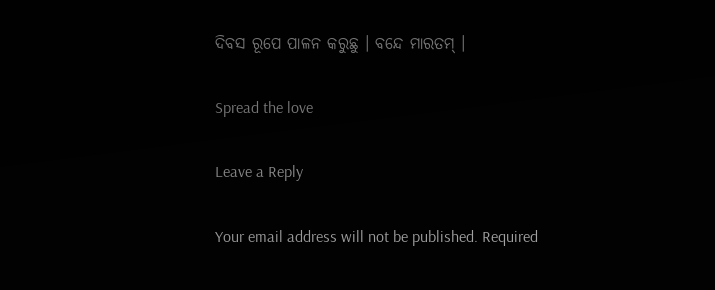ଦିବସ ରୂପେ ପାଳନ କରୁଛୁ । ବନ୍ଦେ ମାରତମ୍ ।

Spread the love

Leave a Reply

Your email address will not be published. Required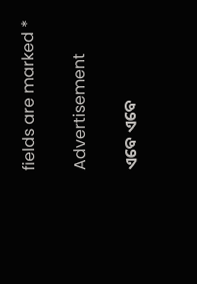fields are marked *

Advertisement

ଏବେ ଏବେ